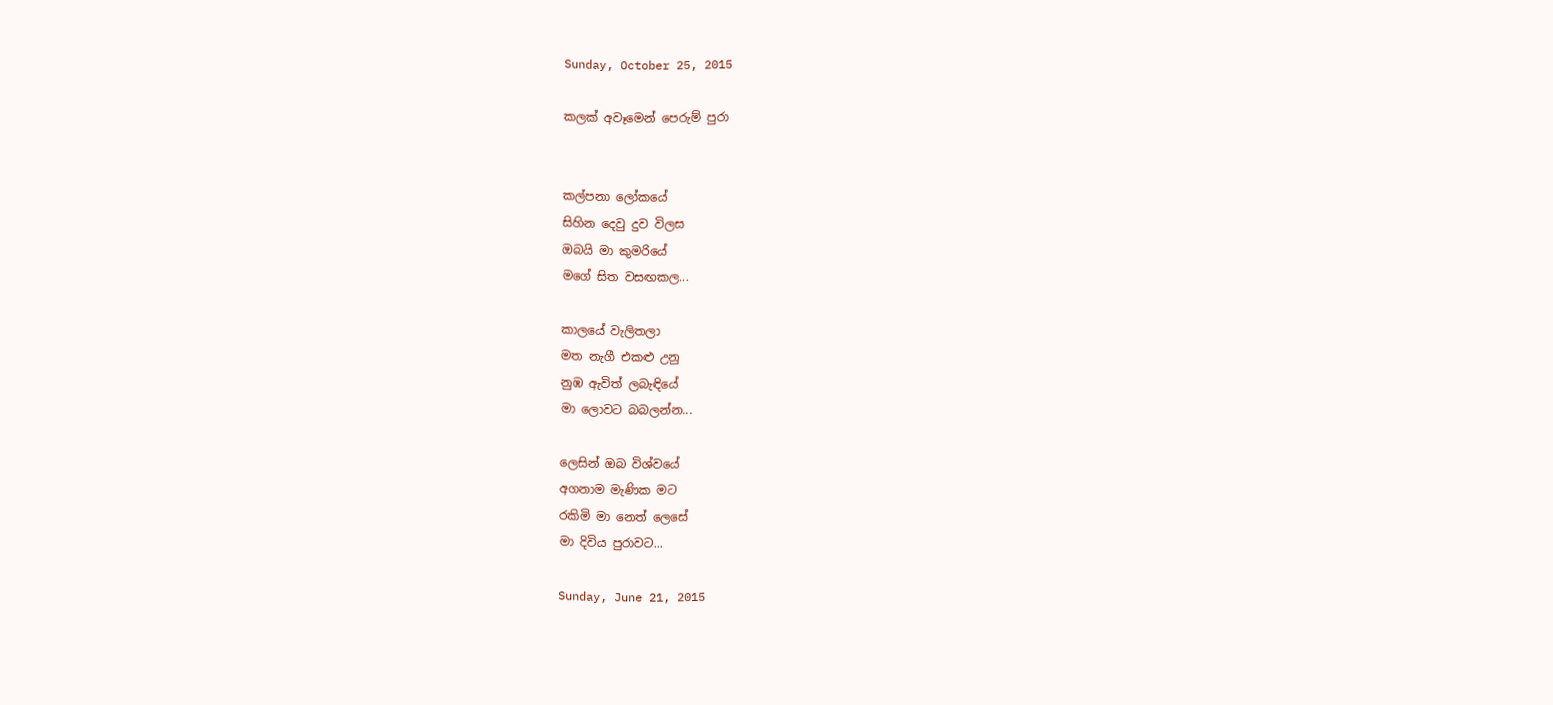Sunday, October 25, 2015

කලක් අවෑමෙන් පෙරුම් පුරා


කල්පනා ලෝකයේ
සිහින දෙවු දුව විලස
ඔබයි මා කුමරියේ
මගේ සිත වසඟකල...

කාලයේ වැලිතලා
මත නැගී එකළු උනු
නුඹ ඇවිත් ලබැඳියේ
මා ලොවට බබලන්න...

ලෙසින් ඔබ විශ්වයේ
අගනාම මැණික මට
රකිමි මා නෙත් ලෙසේ
මා දිවිය පුරාවට...

Sunday, June 21, 2015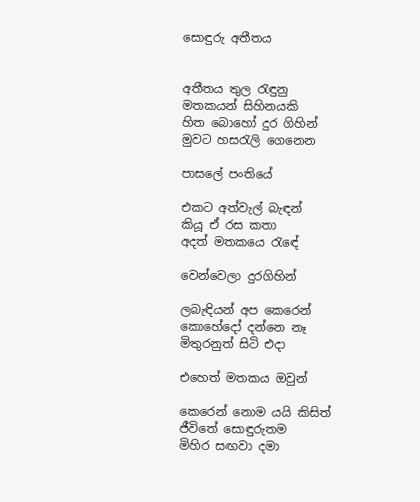සොඳුරු අතීතය


අතීතය තුල රැඳුනු
මතකයන් සිහිනයකි
හිත බොහෝ දුර ගිහින්
මුවට හසරැලි ගෙනෙන

පාසලේ පංතියේ

එකට අත්වැල් බැඳන්
කියූ ඒ රස කතා
අදත් මතකයෙ රැඳේ

වෙන්වෙලා දුරගිහින්

ලබැඳියන් අප කෙරෙන්
කොහේදෝ දන්නෙ නෑ
මිතුරනුත් සිටි එදා

එහෙත් මතකය ඔවුන්

කෙරෙන් නොම යයි කිසිත්
ජීවිතේ සොඳුරුතම
මිහිර සඟවා දමා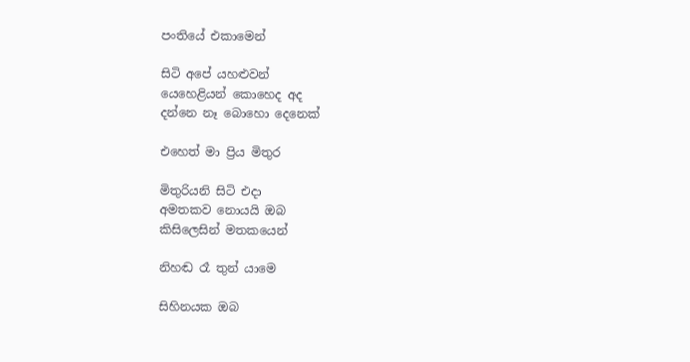පංතියේ එකාමෙන්

සිටි අපේ යහළුවන්
යෙහෙළියන් කොහෙද අද
දන්නෙ නෑ බොහො දෙනෙක්

එහෙත් මා ප්‍රිය මිතුර

මිතුරියනි සිටි එදා
අමතකව නොයයි ඔබ
කිසිලෙසින් මතකයෙන්

නිහඬ රෑ තුන් යාමෙ

සිහිනයක ඔබ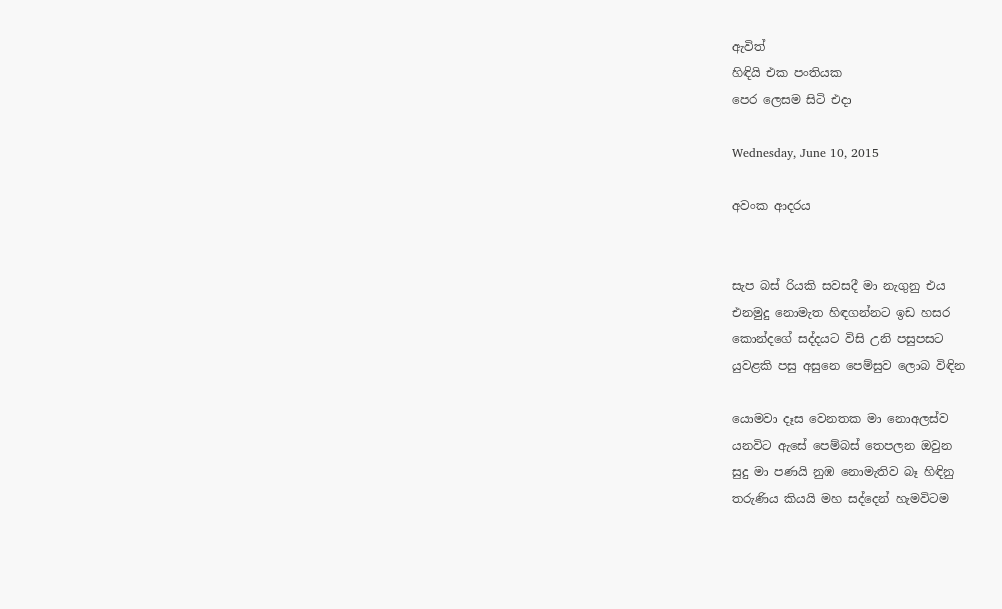ඇවිත්
හිඳියි එක පංතියක
පෙර ලෙසම සිටි එදා

Wednesday, June 10, 2015

අවංක ආදරය


සැප බස් රියකි සවසදී මා නැගුනු එය
එනමුදු නොමැත හිඳගන්නට ඉඩ හසර
කොන්දගේ සද්දයට විසි උනි පසුපසට
යුවළකි පසු අසුනෙ පෙම්සුව ලොබ විඳින

යොමවා දෑස වෙනතක මා නොඅලස්ව
යනවිට ඇසේ පෙම්බස් තෙපලන ඔවුන
සුදු මා පණයි නුඹ නොමැතිව බෑ හිඳිනු
තරුණිය කියයි මහ සද්දෙන් හැමවිටම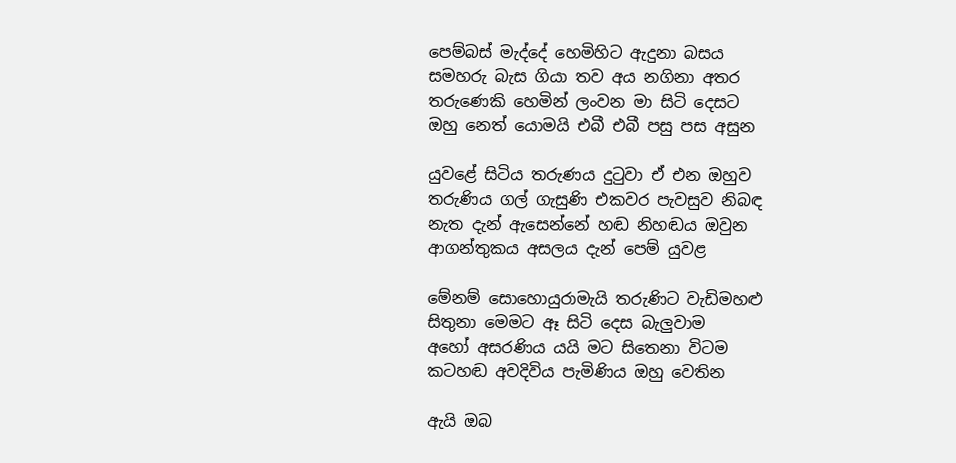පෙම්බස් මැද්දේ හෙමිහිට ඇදුනා බසය
සමහරු බැස ගියා තව අය නගිනා අතර
තරුණෙකි හෙමින් ලංවන මා සිටි දෙසට
ඔහු නෙත් යොමයි එබී එබී පසු පස අසුන

යුවළේ සිටිය තරුණය දුටුවා ඒ එන ඔහුව
තරුණිය ගල් ගැසුණි එකවර පැවසුව නිබඳ
නැත දැන් ඇසෙන්නේ හඬ නිහඬය ඔවුන
ආගන්තුකය අසලය දැන් පෙම් යුවළ

මේනම් සොහොයුරාමැයි තරුණිට වැඩිමහළු
සිතුනා මෙමට ඈ සිටි දෙස බැලුවාම
අහෝ අසරණිය යයි මට සිතෙනා විටම
කටහඬ අවදිවිය පැමිණිය ඔහු වෙතින

ඇයි ඔබ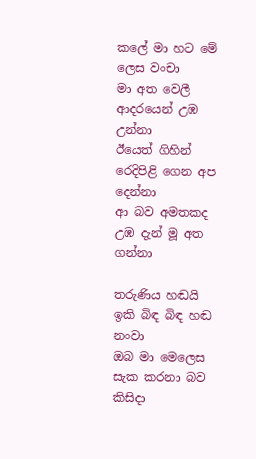කලේ මා හට මේ ලෙස වංචා
මා අත වෙලී ආදරයෙන් උඹ උන්නා
ඊයෙත් ගිහින් රෙදිපිළි ගෙන අප දෙන්නා
ආ බව අමතකද උඹ දැන් මූ අත ගන්නා

තරුණිය හඬයි ඉකි බිඳ බිඳ හඬ නංවා
ඔබ මා මෙලෙස සැක කරනා බව කිසිදා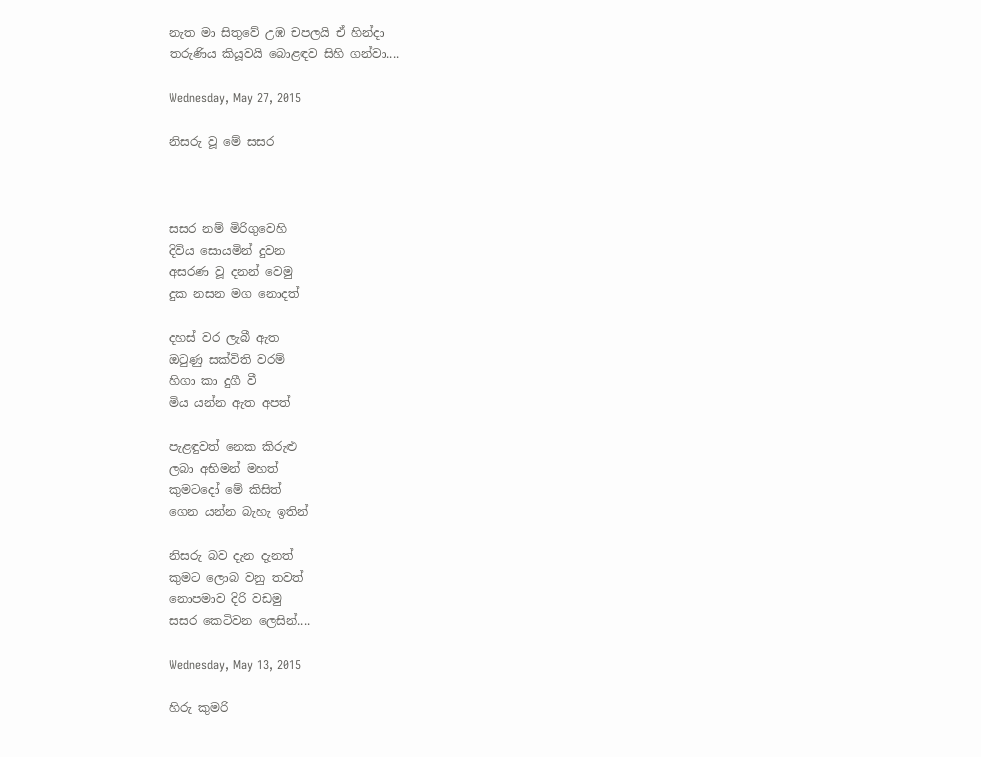නැත මා සිතුවේ උඹ චපලයි ඒ හින්දා
තරුණිය කියූවයි බොළඳව සිහි ගන්වා....

Wednesday, May 27, 2015

නිසරු වූ මේ සසර



සසර නම් මිරිගුවෙහි
දිවිය සොයමින් දුවන
අසරණ වූ දනන් වෙමු
දුක නසන මග නොදත්

දහස් වර ලැබී ඇත
ඔටුණු සක්විති වරම්
හිගා කා දුගී වී
මිය යන්න ඇත අපත්

පැළඳුවත් නෙක කිරුළු
ලබා අභිමන් මහත්
කුමටදෝ මේ කිසිත්
ගෙන යන්න බැහැ ඉතින්

නිසරු බව දැන දැනත්
කුමට ලොබ වනු තවත්
නොපමාව දිරි වඩමු
සසර කෙටිවන ලෙසින්....

Wednesday, May 13, 2015

හිරු කුමරි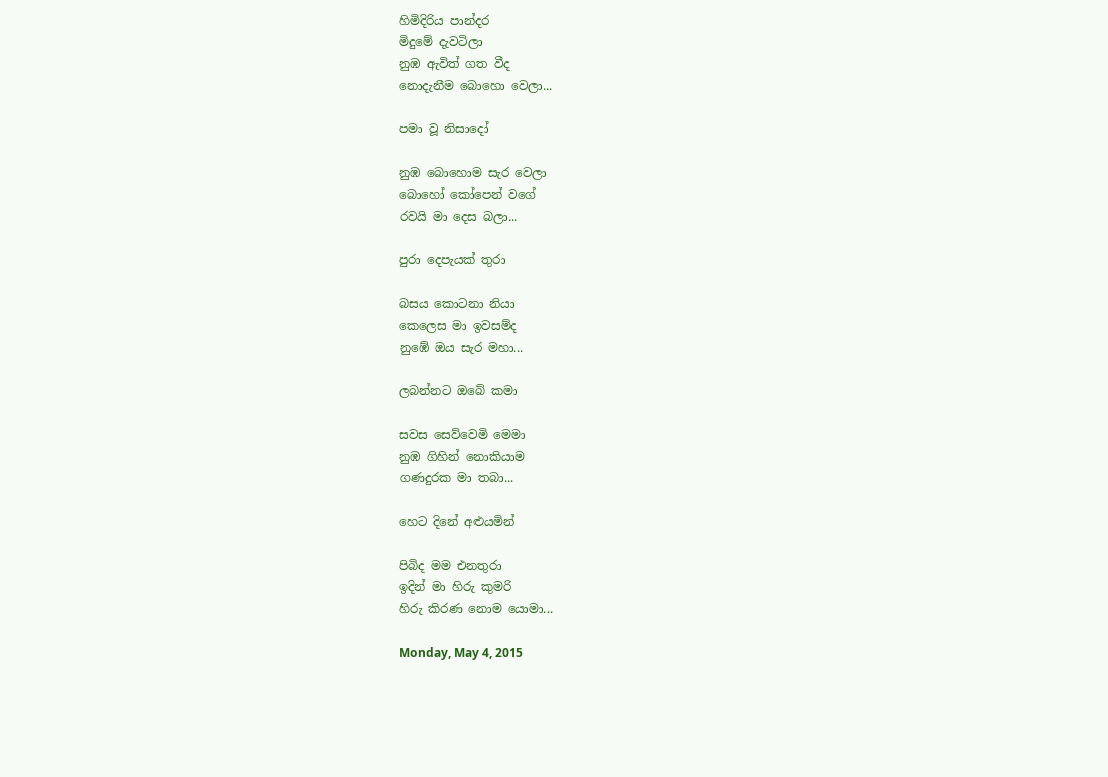හිමිදිරිය පාන්දර
මිදුමේ දැවටිලා
නුඹ ඇවිත් ගත වීද
නොදැනීම බොහො වෙලා...

පමා වූ නිසාදෝ

නුඹ බොහොම සැර වෙලා
බොහෝ කෝපෙන් වගේ
රවයි මා දෙස බලා...

පුරා දෙපැයක් තුරා

බසය කොටනා නියා
කෙලෙස මා ඉවසම්ද
නුඹේ ඔය සැර මහා...

ලබන්නට ඔබේ කමා

සවස සෙව්වෙමි මෙමා
නුඹ ගිහින් නොකියාම
ගණදුරක මා තබා...

හෙට දිනේ අළුයමින්

පිබිද මම එනතුරා
ඉදින් මා හිරු කුමරි
හිරු කිරණ නොම යොමා...

Monday, May 4, 2015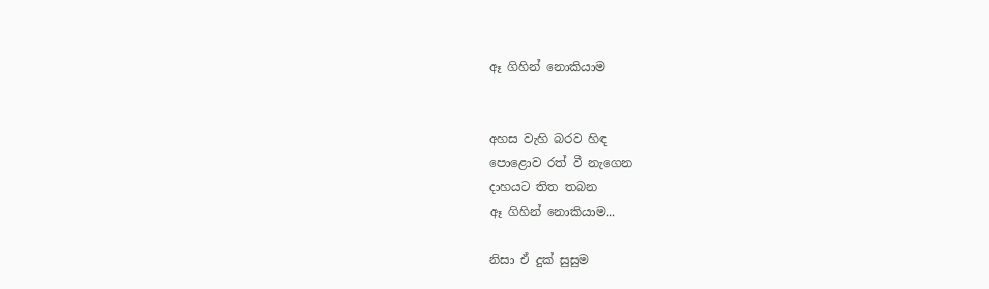ඈ ගිහින් නොකියාම


අහස වැහි බරව හිඳ
පොළොව රත් වී නැගෙන
දාහයට තිත තබන
ඈ ගිහින් නොකියාම...

නිසා ඒ දුක් සුසුම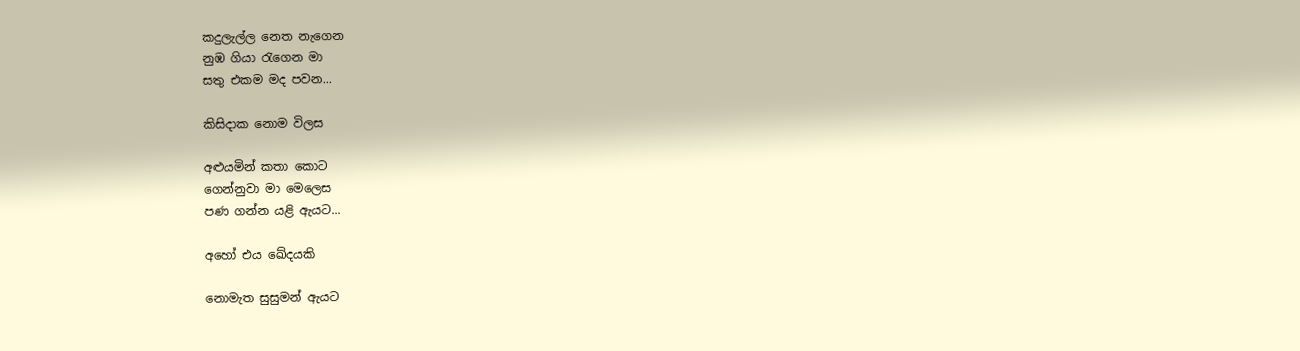කදුලැල්ල නෙත නැගෙන
නුඹ ගියා රැගෙන මා
සතු එකම මද පවන...

කිසිදාක නොම විලස

අළුයමින් කතා කොට
ගෙන්නුවා මා මෙලෙස
පණ ගන්න යළි ඇයට...

අහෝ එය ඛේදයකි

නොමැත සුසුමන් ඇයට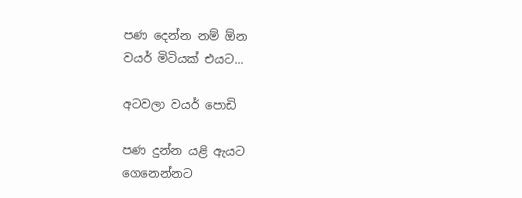පණ දෙන්න නම් ඕන
වයර් මිටියක් එයට...

අටවලා වයර් පොඩි

පණ දුන්න යළි ඇයට
ගෙනෙන්නට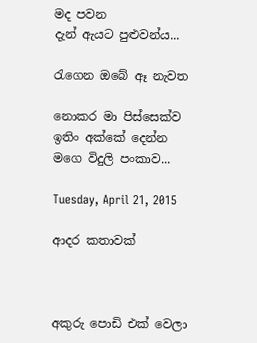මද පවන
දැන් ඇයට පුළුවන්ය...

රැගෙන ඔබේ ඈ නැවත

නොකර මා පිස්සෙක්ව
ඉතිං අක්කේ දෙන්න
මගෙ විදුලි පංකාව...

Tuesday, April 21, 2015

ආදර කතාවක්



අකුරු පොඩි එක් වෙලා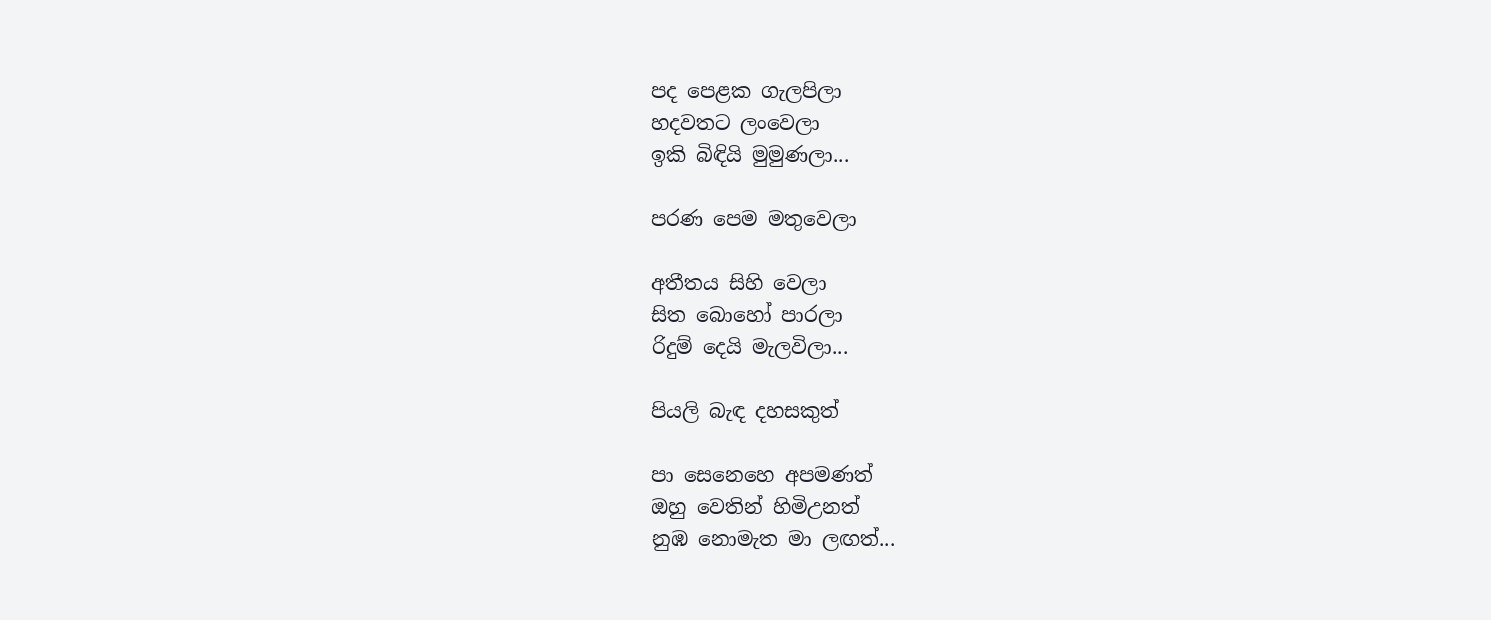පද පෙළක ගැලපිලා
හදවතට ලංවෙලා
ඉකි බිඳියි මුමුණලා...

පරණ පෙම මතුවෙලා

අතීතය සිහි වෙලා
සිත බොහෝ පාරලා
රිදුම් දෙයි මැලවිලා...

පියලි බැඳ දහසකුත්

පා සෙනෙහෙ අපමණත්
ඔහු වෙතින් හිමිඋනත්
නුඹ නොමැත මා ලඟත්...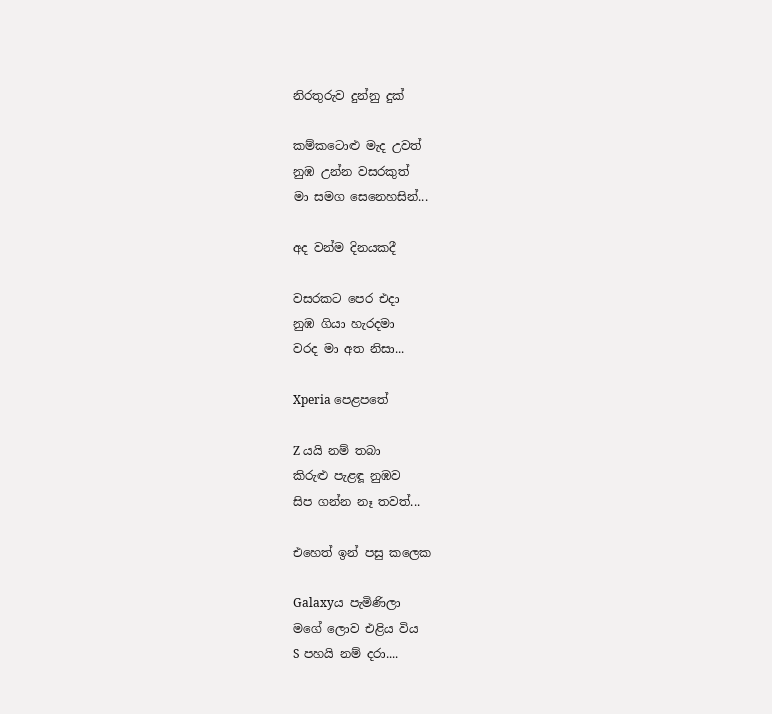නිරතුරුව දුන්නු දුක්

කම්කටොළු මැද උවත්
නුඹ උන්න වසරකුත්
මා සමග සෙනෙහසින්...

අද වන්ම දිනයකදී

වසරකට පෙර එදා
නුඹ ගියා හැරදමා
වරද මා අත නිසා...

Xperia පෙළපතේ

Z යයි නම් තබා
කිරුළු පැළඳූ නුඹව
සිප ගන්න නෑ තවත්...

එහෙත් ඉන් පසු කලෙක

Galaxyය පැමිණිලා
මගේ ලොව එළිය විය
S පහයි නම් දරා....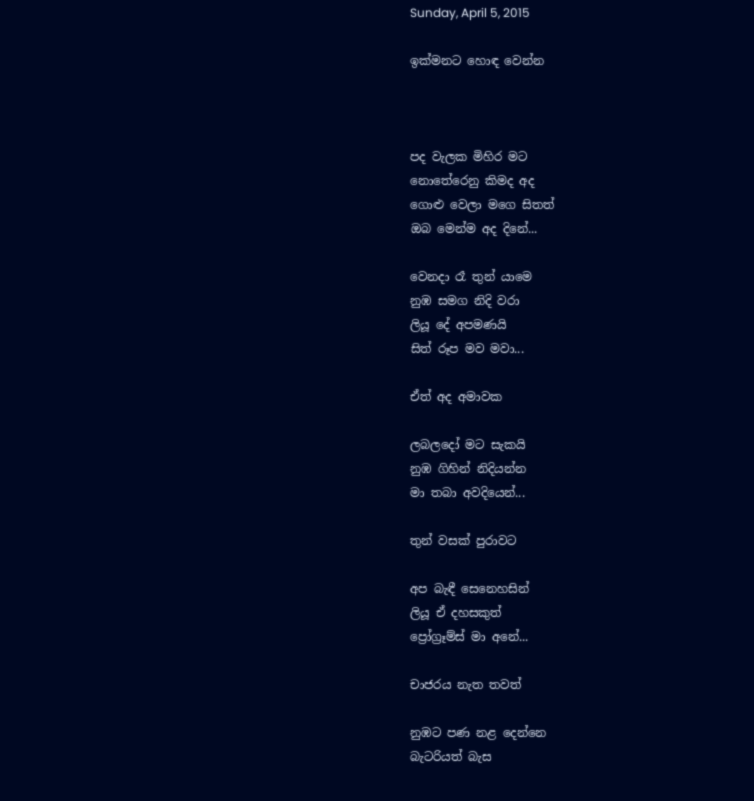Sunday, April 5, 2015

ඉක්මනට හොඳ වෙන්න



පද වැලක මිහිර මට
නොතේරෙනු කිමද අද
ගොළු වෙලා මගෙ සිතත්
ඔබ මෙන්ම අද දිනේ...

වෙනදා රෑ තුන් යාමෙ
නුඹ සමග නිදි වරා
ලියූ දේ අපමණයි
සිත් රූප මව මවා...

ඒත් අද අමාවක

ලබලදෝ මට සැකයි
නුඹ ගිහින් නිදියන්න
මා තබා අවදියෙන්...

තුන් වසක් පුරාවට

අප බැඳී සෙනෙහසින්
ලියූ ඒ දහසකුත්
ප්‍රෝග්‍රෑම්ස් මා අනේ...

චාජරය නැත තවත්

නුඹට පණ නළ දෙන්නෙ
බැටරියත් බැස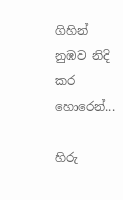ගිහින්
නුඹව නිදි කර හොරෙන්...

හිරු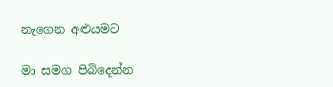නැගෙන අළුයමට

මා සමග පිබිදෙන්න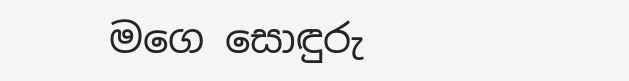මගෙ සොඳුරු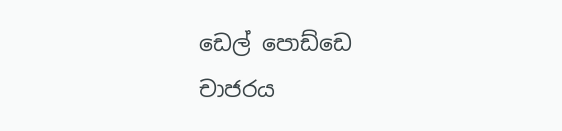ඩෙල් පොඩ්ඩෙ
චාජරය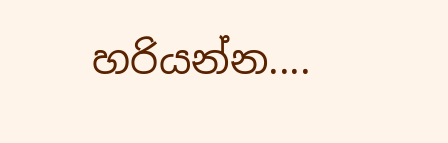හරියන්න....